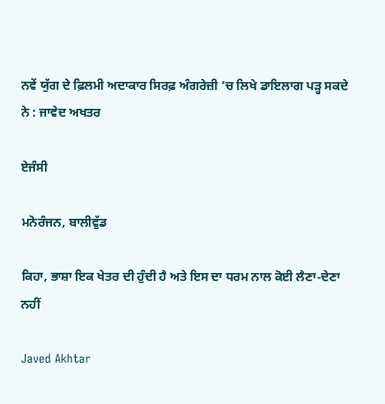ਨਵੇਂ ਯੁੱਗ ਦੇ ਫ਼ਿਲਮੀ ਅਦਾਕਾਰ ਸਿਰਫ਼ ਅੰਗਰੇਜ਼ੀ ’ਚ ਲਿਖੇ ਡਾਇਲਾਗ ਪੜ੍ਹ ਸਕਦੇ ਨੇ : ਜਾਵੇਦ ਅਖਤਰ

ਏਜੰਸੀ

ਮਨੋਰੰਜਨ, ਬਾਲੀਵੁੱਡ

ਕਿਹਾ, ਭਾਸ਼ਾ ਇਕ ਖੇਤਰ ਦੀ ਹੁੰਦੀ ਹੈ ਅਤੇ ਇਸ ਦਾ ਧਰਮ ਨਾਲ ਕੋਈ ਲੈਣਾ-ਦੇਣਾ ਨਹੀਂ

Javed Akhtar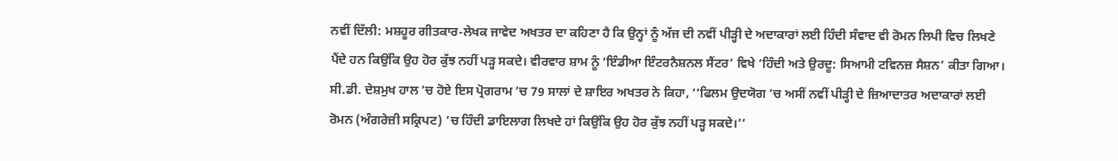ਨਵੀਂ ਦਿੱਲੀ: ਮਸ਼ਹੂਰ ਗੀਤਕਾਰ-ਲੇਖਕ ਜਾਵੇਦ ਅਖਤਰ ਦਾ ਕਹਿਣਾ ਹੈ ਕਿ ਉਨ੍ਹਾਂ ਨੂੰ ਅੱਜ ਦੀ ਨਵੀਂ ਪੀੜ੍ਹੀ ਦੇ ਅਦਾਕਾਰਾਂ ਲਈ ਹਿੰਦੀ ਸੰਵਾਦ ਵੀ ਰੋਮਨ ਲਿਪੀ ਵਿਚ ਲਿਖਣੇ ਪੈਂਦੇ ਹਨ ਕਿਉਂਕਿ ਉਹ ਹੋਰ ਕੁੱਝ ਨਹੀਂ ਪੜ੍ਹ ਸਕਦੇ। ਵੀਰਵਾਰ ਸ਼ਾਮ ਨੂੰ ‘ਇੰਡੀਆ ਇੰਟਰਨੈਸ਼ਨਲ ਸੈਂਟਰ’ ਵਿਖੇ ‘ਹਿੰਦੀ ਅਤੇ ਉਰਦੂ: ਸਿਆਮੀ ਟਵਿਨਜ਼ ਸੈਸ਼ਨ’ ਕੀਤਾ ਗਿਆ। ਸੀ.ਡੀ. ਦੇਸ਼ਮੁਖ ਹਾਲ ’ਚ ਹੋਏ ਇਸ ਪ੍ਰੋਗਰਾਮ ’ਚ 79 ਸਾਲਾਂ ਦੇ ਸ਼ਾਇਰ ਅਖਤਰ ਨੇ ਕਿਹਾ, ‘‘ਫਿਲਮ ਉਦਯੋਗ ’ਚ ਅਸੀਂ ਨਵੀਂ ਪੀੜ੍ਹੀ ਦੇ ਜ਼ਿਆਦਾਤਰ ਅਦਾਕਾਰਾਂ ਲਈ ਰੋਮਨ (ਅੰਗਰੇਜ਼ੀ ਸਕ੍ਰਿਪਟ) ’ਚ ਹਿੰਦੀ ਡਾਇਲਾਗ ਲਿਖਦੇ ਹਾਂ ਕਿਉਂਕਿ ਉਹ ਹੋਰ ਕੁੱਝ ਨਹੀਂ ਪੜ੍ਹ ਸਕਦੇ।’’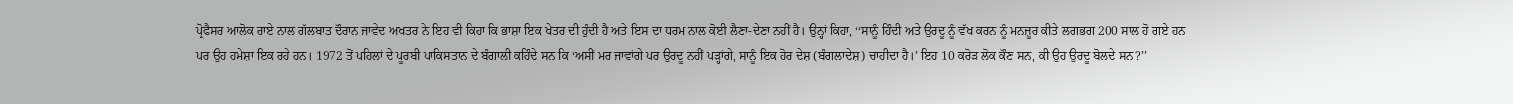ਪ੍ਰੋਫੈਸਰ ਆਲੋਕ ਰਾਏ ਨਾਲ ਗੱਲਬਾਤ ਦੌਰਾਨ ਜਾਵੇਦ ਅਖਤਰ ਨੇ ਇਹ ਵੀ ਕਿਹਾ ਕਿ ਭਾਸ਼ਾ ਇਕ ਖੇਤਰ ਦੀ ਹੁੰਦੀ ਹੈ ਅਤੇ ਇਸ ਦਾ ਧਰਮ ਨਾਲ ਕੋਈ ਲੈਣਾ-ਦੇਣਾ ਨਹੀਂ ਹੈ। ਉਨ੍ਹਾਂ ਕਿਹਾ, ‘‘ਸਾਨੂੰ ਹਿੰਦੀ ਅਤੇ ਉਰਦੂ ਨੂੰ ਵੱਖ ਕਰਨ ਨੂੰ ਮਨਜ਼ੂਰ ਕੀਤੇ ਲਗਭਗ 200 ਸਾਲ ਹੋ ਗਏ ਹਨ ਪਰ ਉਹ ਹਮੇਸ਼ਾ ਇਕ ਰਹੇ ਹਨ। 1972 ਤੋਂ ਪਹਿਲਾਂ ਦੇ ਪੂਰਬੀ ਪਾਕਿਸਤਾਨ ਦੇ ਬੰਗਾਲੀ ਕਹਿੰਦੇ ਸਨ ਕਿ ‘ਅਸੀਂ ਮਰ ਜਾਵਾਂਗੇ ਪਰ ਉਰਦੂ ਨਹੀਂ ਪੜ੍ਹਾਂਗੇ, ਸਾਨੂੰ ਇਕ ਹੋਰ ਦੇਸ਼ (ਬੰਗਲਾਦੇਸ਼) ਚਾਹੀਦਾ ਹੈ।’ ਇਹ 10 ਕਰੋੜ ਲੋਕ ਕੌਣ ਸਨ, ਕੀ ਉਹ ਉਰਦੂ ਬੋਲਦੇ ਸਨ?’’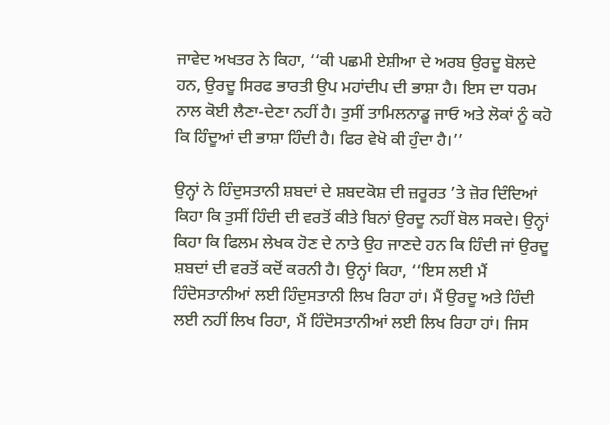ਜਾਵੇਦ ਅਖਤਰ ਨੇ ਕਿਹਾ, ‘‘ਕੀ ਪਛਮੀ ਏਸ਼ੀਆ ਦੇ ਅਰਬ ਉਰਦੂ ਬੋਲਦੇ ਹਨ, ਉਰਦੂ ਸਿਰਫ ਭਾਰਤੀ ਉਪ ਮਹਾਂਦੀਪ ਦੀ ਭਾਸ਼ਾ ਹੈ। ਇਸ ਦਾ ਧਰਮ ਨਾਲ ਕੋਈ ਲੈਣਾ-ਦੇਣਾ ਨਹੀਂ ਹੈ। ਤੁਸੀਂ ਤਾਮਿਲਨਾਡੂ ਜਾਓ ਅਤੇ ਲੋਕਾਂ ਨੂੰ ਕਹੋ ਕਿ ਹਿੰਦੂਆਂ ਦੀ ਭਾਸ਼ਾ ਹਿੰਦੀ ਹੈ। ਫਿਰ ਵੇਖੋ ਕੀ ਹੁੰਦਾ ਹੈ।’’

ਉਨ੍ਹਾਂ ਨੇ ਹਿੰਦੁਸਤਾਨੀ ਸ਼ਬਦਾਂ ਦੇ ਸ਼ਬਦਕੋਸ਼ ਦੀ ਜ਼ਰੂਰਤ ’ਤੇ ਜ਼ੋਰ ਦਿੰਦਿਆਂ ਕਿਹਾ ਕਿ ਤੁਸੀਂ ਹਿੰਦੀ ਦੀ ਵਰਤੋਂ ਕੀਤੇ ਬਿਨਾਂ ਉਰਦੂ ਨਹੀਂ ਬੋਲ ਸਕਦੇ। ਉਨ੍ਹਾਂ ਕਿਹਾ ਕਿ ਫਿਲਮ ਲੇਖਕ ਹੋਣ ਦੇ ਨਾਤੇ ਉਹ ਜਾਣਦੇ ਹਨ ਕਿ ਹਿੰਦੀ ਜਾਂ ਉਰਦੂ ਸ਼ਬਦਾਂ ਦੀ ਵਰਤੋਂ ਕਦੋਂ ਕਰਨੀ ਹੈ। ਉਨ੍ਹਾਂ ਕਿਹਾ, ‘‘ਇਸ ਲਈ ਮੈਂ ਹਿੰਦੋਸਤਾਨੀਆਂ ਲਈ ਹਿੰਦੁਸਤਾਨੀ ਲਿਖ ਰਿਹਾ ਹਾਂ। ਮੈਂ ਉਰਦੂ ਅਤੇ ਹਿੰਦੀ ਲਈ ਨਹੀਂ ਲਿਖ ਰਿਹਾ, ਮੈਂ ਹਿੰਦੋਸਤਾਨੀਆਂ ਲਈ ਲਿਖ ਰਿਹਾ ਹਾਂ। ਜਿਸ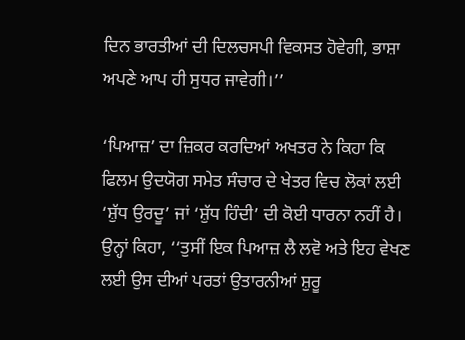ਦਿਨ ਭਾਰਤੀਆਂ ਦੀ ਦਿਲਚਸਪੀ ਵਿਕਸਤ ਹੋਵੇਗੀ, ਭਾਸ਼ਾ ਅਪਣੇ ਆਪ ਹੀ ਸੁਧਰ ਜਾਵੇਗੀ।’’

‘ਪਿਆਜ਼’ ਦਾ ਜ਼ਿਕਰ ਕਰਦਿਆਂ ਅਖਤਰ ਨੇ ਕਿਹਾ ਕਿ ਫਿਲਮ ਉਦਯੋਗ ਸਮੇਤ ਸੰਚਾਰ ਦੇ ਖੇਤਰ ਵਿਚ ਲੋਕਾਂ ਲਈ ‘ਸ਼ੁੱਧ ਉਰਦੂ’ ਜਾਂ ‘ਸ਼ੁੱਧ ਹਿੰਦੀ’ ਦੀ ਕੋਈ ਧਾਰਨਾ ਨਹੀਂ ਹੈ। ਉਨ੍ਹਾਂ ਕਿਹਾ, ‘‘ਤੁਸੀਂ ਇਕ ਪਿਆਜ਼ ਲੈ ਲਵੋ ਅਤੇ ਇਹ ਵੇਖਣ ਲਈ ਉਸ ਦੀਆਂ ਪਰਤਾਂ ਉਤਾਰਨੀਆਂ ਸ਼ੁਰੂ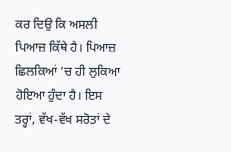ਕਰ ਦਿਉ ਕਿ ਅਸਲੀ ਪਿਆਜ਼ ਕਿੱਥੇ ਹੈ। ਪਿਆਜ਼ ਛਿਲਕਿਆਂ ’ਚ ਹੀ ਲੁਕਿਆ ਹੋਇਆ ਹੁੰਦਾ ਹੈ। ਇਸ ਤਰ੍ਹਾਂ, ਵੱਖ-ਵੱਖ ਸਰੋਤਾਂ ਦੇ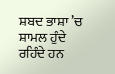ਸ਼ਬਦ ਭਾਸ਼ਾ ’ਚ ਸ਼ਾਮਲ ਹੁੰਦੇ ਰਹਿੰਦੇ ਹਨ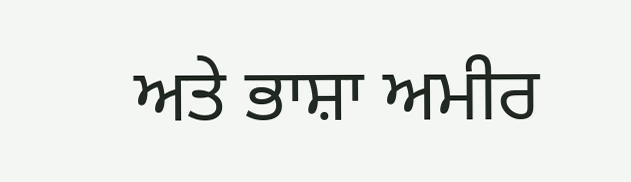ਅਤੇ ਭਾਸ਼ਾ ਅਮੀਰ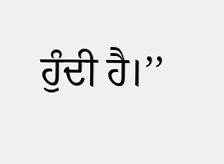ਹੁੰਦੀ ਹੈ।’’